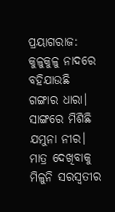ପ୍ରୟାଗରାଜ: କୁଳୁକୁଳୁ ନାଦରେ ବହିଯାଉଛି ଗଙ୍ଗାର ଧାରା। ସାଙ୍ଗରେ ମିଶିଛି ଯମୁନା ନୀର। ମାତ୍ର ଦେଖିବାକୁ ମିଳୁନି ସରସ୍ୱତୀର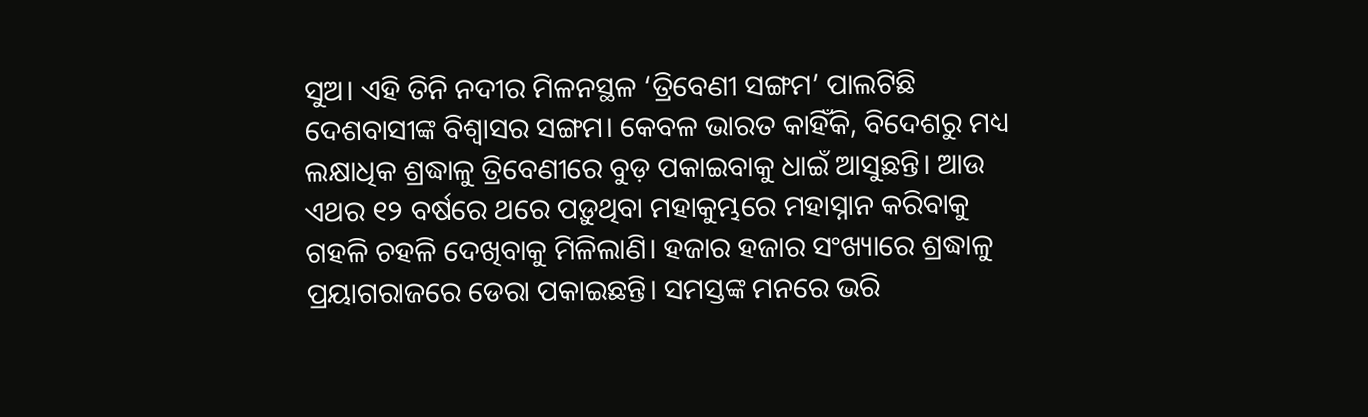ସୁଅ। ଏହି ତିନି ନଦୀର ମିଳନସ୍ଥଳ ‘ତ୍ରିବେଣୀ ସଙ୍ଗମ’ ପାଲଟିଛି ଦେଶବାସୀଙ୍କ ବିଶ୍ୱାସର ସଙ୍ଗମ। କେବଳ ଭାରତ କାହିଁକି, ବିଦେଶରୁ ମଧ୍ୟ ଲକ୍ଷାଧିକ ଶ୍ରଦ୍ଧାଳୁ ତ୍ରିବେଣୀରେ ବୁଡ଼ ପକାଇବାକୁ ଧାଇଁ ଆସୁଛନ୍ତି। ଆଉ ଏଥର ୧୨ ବର୍ଷରେ ଥରେ ପଡ଼ୁଥିବା ମହାକୁମ୍ଭରେ ମହାସ୍ନାନ କରିବାକୁ ଗହଳି ଚହଳି ଦେଖିବାକୁ ମିଳିଲାଣି। ହଜାର ହଜାର ସଂଖ୍ୟାରେ ଶ୍ରଦ୍ଧାଳୁ ପ୍ରୟାଗରାଜରେ ଡେରା ପକାଇଛନ୍ତି। ସମସ୍ତଙ୍କ ମନରେ ଭରି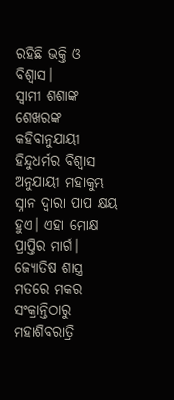ରହିଛି ଭକ୍ତି ଓ ବିଶ୍ୱାସ।
ସ୍ୱାମୀ ଶଶାଙ୍କ ଶେଖରଙ୍କ କହିବାନୁଯାୟୀ ହିନ୍ଦୁଧର୍ମର ବିଶ୍ୱାସ ଅନୁଯାୟୀ ମହାକୁମ୍ଭ ସ୍ନାନ ଦ୍ୱାରା ପାପ କ୍ଷୟ ହୁଏ। ଏହା ମୋକ୍ଷ ପ୍ରାପ୍ତିର ମାର୍ଗ। ଜ୍ୟୋତିଷ ଶାସ୍ତ୍ର ମତରେ ମକର ସଂକ୍ରାନ୍ତିଠାରୁ ମହାଶିବରାତ୍ରି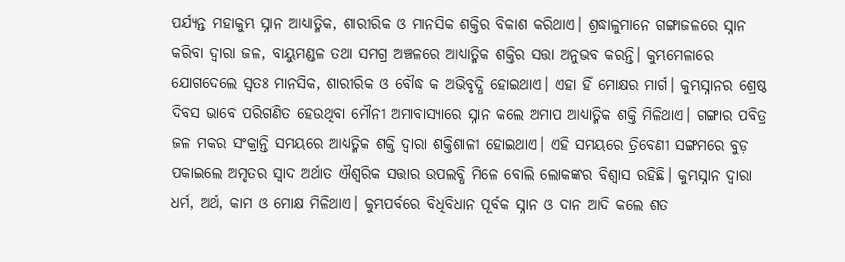ପର୍ଯ୍ୟନ୍ତ ମହାକୁମ୍ଭ ସ୍ନାନ ଆଧ୍ୟାତ୍ମିକ, ଶାରୀରିକ ଓ ମାନସିକ ଶକ୍ତିର ବିକାଶ କରିଥାଏ। ଶ୍ରଦ୍ଧାଳୁମାନେ ଗଙ୍ଗାଜଳରେ ସ୍ନାନ କରିବା ଦ୍ୱାରା ଜଳ, ବାୟୁମଣ୍ଡଳ ତଥା ସମଗ୍ର ଅଞ୍ଚଳରେ ଆଧ୍ୟାତ୍ମିକ ଶକ୍ତିର ସତ୍ତା ଅନୁଭବ କରନ୍ତି। କୁମ୍ଭମେଳାରେ ଯୋଗଦେଲେ ସ୍ୱତଃ ମାନସିକ, ଶାରୀରିକ ଓ ବୌଦ୍ଧ କ ଅଭିବୃଦ୍ଧି ହୋଇଥାଏ। ଏହା ହିଁ ମୋକ୍ଷର ମାର୍ଗ। କୁମ୍ଭସ୍ନାନର ଶ୍ରେଷ୍ଠ ଦିବସ ଭାବେ ପରିଗଣିତ ହେଉଥିବା ମୌନୀ ଅମାବାସ୍ୟାରେ ସ୍ନାନ କଲେ ଅମାପ ଆଧ୍ୟାତ୍ମିକ ଶକ୍ତି ମିଳିଥାଏ। ଗଙ୍ଗାର ପବିତ୍ର ଜଳ ମକର ସଂକ୍ରାନ୍ତି ସମୟରେ ଆଧ୍ୟତ୍ମିକ ଶକ୍ତି ଦ୍ୱାରା ଶକ୍ତିଶାଳୀ ହୋଇଥାଏ। ଏହି ସମୟରେ ତ୍ରିବେଣୀ ସଙ୍ଗମରେ ବୁଡ଼ ପକାଇଲେ ଅମୃତର ସ୍ୱାଦ ଅର୍ଥାତ ଐଶ୍ୱରିକ ସତ୍ତାର ଉପଲବ୍ଧି ମିଳେ ବୋଲି ଲୋକଙ୍କର ବିଶ୍ୱାସ ରହିଛି। କୁମ୍ଭସ୍ନାନ ଦ୍ୱାରା ଧର୍ମ, ଅର୍ଥ, କାମ ଓ ମୋକ୍ଷ ମିଳିଥାଏ। କୁମ୍ଭପର୍ବରେ ବିଧିବିଧାନ ପୂର୍ବକ ସ୍ନାନ ଓ ଦାନ ଆଦି କଲେ ଶତ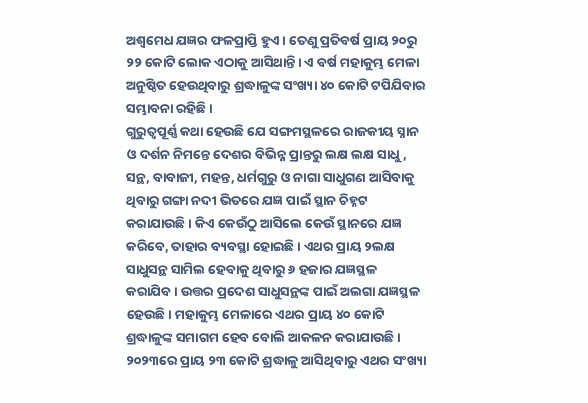ଅଶ୍ୱମେଧ ଯଜ୍ଞର ଫଳପ୍ରାପ୍ତି ହୁଏ। ତେଣୁ ପ୍ରତିବର୍ଷ ପ୍ରାୟ ୨୦ରୁ ୨୨ କୋଟି ଲୋକ ଏଠାକୁ ଆସିଥାନ୍ତି। ଏ ବର୍ଷ ମହାକୁମ୍ଭ ମେଳା ଅନୁଷ୍ଠିତ ହେଉଥିବାରୁ ଶ୍ରଦ୍ଧାଳୁଙ୍କ ସଂଖ୍ୟା ୪୦ କୋଟି ଟପିଯିବାର ସମ୍ଭାବନା ରହିଛି।
ଗୁରୁତ୍ୱପୂର୍ଣ୍ଣ କଥା ହେଉଛି ଯେ ସଙ୍ଗମସ୍ଥଳରେ ରାଜକୀୟ ସ୍ନାନ ଓ ଦର୍ଶନ ନିମନ୍ତେ ଦେଶର ବିଭିନ୍ନ ପ୍ରାନ୍ତରୁ ଲକ୍ଷ ଲକ୍ଷ ସାଧୁ, ସନ୍ଥ, ବାବାଜୀ, ମହନ୍ତ, ଧର୍ମଗୁରୁ ଓ ନାଗା ସାଧୁଗଣ ଆସିବାକୁ ଥିବାରୁ ଗଙ୍ଗା ନଦୀ ଭିତରେ ଯଜ୍ଞ ପାଇଁ ସ୍ଥାନ ଚିହ୍ନଟ କରାଯାଉଛି। କିଏ କେଉଁଠୁ ଆସିଲେ କେଉଁ ସ୍ଥାନରେ ଯଜ୍ଞ କରିବେ, ତାହାର ବ୍ୟବସ୍ଥା ହୋଇଛି। ଏଥର ପ୍ରାୟ ୨ଲକ୍ଷ ସାଧୁସନ୍ଥ ସାମିଲ ହେବାକୁ ଥିବାରୁ ୬ ହଜାର ଯଜ୍ଞସ୍ଥଳ କରାଯିବ। ଉତ୍ତର ପ୍ରଦେଶ ସାଧୁସନ୍ଥଙ୍କ ପାଇଁ ଅଲଗା ଯଜ୍ଞସ୍ଥଳ ହେଉଛି। ମହାକୁମ୍ଭ ମେଳାରେ ଏଥର ପ୍ରାୟ ୪୦ କୋଟି ଶ୍ରଦ୍ଧାଳୁଙ୍କ ସମାଗମ ହେବ ବୋଲି ଆକଳନ କରାଯାଉଛି। ୨୦୨୩ରେ ପ୍ରାୟ ୨୩ କୋଟି ଶ୍ରଦ୍ଧାଳୁ ଆସିଥିବାରୁ ଏଥର ସଂଖ୍ୟା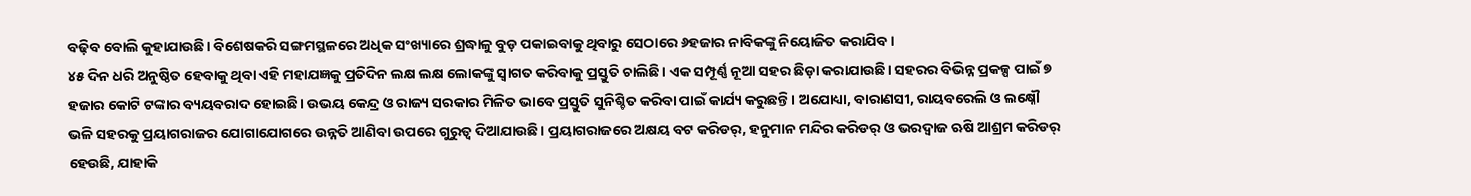ବଢ଼ିବ ବୋଲି କୁହାଯାଉଛି। ବିଶେଷକରି ସଙ୍ଗମସ୍ଥଳରେ ଅଧିକ ସଂଖ୍ୟାରେ ଶ୍ରଦ୍ଧାଳୁ ବୁଡ଼ ପକାଇବାକୁ ଥିବାରୁ ସେଠାରେ ୬ହଜାର ନାବିକଙ୍କୁ ନିୟୋଜିତ କରାଯିବ।
୪୫ ଦିନ ଧରି ଅନୁଷ୍ଠିତ ହେବାକୁ ଥିବା ଏହି ମହାଯଜ୍ଞକୁ ପ୍ରତିଦିନ ଲକ୍ଷ ଲକ୍ଷ ଲୋକଙ୍କୁ ସ୍ବାଗତ କରିବାକୁ ପ୍ରସ୍ତୁତି ଚାଲିଛି। ଏକ ସମ୍ପୂର୍ଣ୍ଣ ନୂଆ ସହର ଛିଡ଼ା କରାଯାଉଛି। ସହରର ବିଭିନ୍ନ ପ୍ରକଳ୍ପ ପାଇଁ ୭ ହଜାର କୋଟି ଟଙ୍କାର ବ୍ୟୟବରାଦ ହୋଇଛି। ଉଭୟ କେନ୍ଦ୍ର ଓ ରାଜ୍ୟ ସରକାର ମିଳିତ ଭାବେ ପ୍ରସ୍ତୁତି ସୁନିଶ୍ଚିତ କରିବା ପାଇଁ କାର୍ଯ୍ୟ କରୁଛନ୍ତି। ଅଯୋଧ୍ୟା, ବାରାଣସୀ, ରାୟବରେଲି ଓ ଲକ୍ଷ୍ନୌ ଭଳି ସହରକୁ ପ୍ରୟାଗରାଜର ଯୋଗାଯୋଗରେ ଉନ୍ନତି ଆଣିବା ଉପରେ ଗୁରୁତ୍ବ ଦିଆଯାଉଛି। ପ୍ରୟାଗରାଜରେ ଅକ୍ଷୟ ବଟ କରିଡର୍, ହନୁମାନ ମନ୍ଦିର କରିଡର୍ ଓ ଭରଦ୍ୱାଜ ଋଷି ଆଶ୍ରମ କରିଡର୍ ହେଉଛି, ଯାହାକି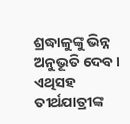ଶ୍ରଦ୍ଧାଳୁଙ୍କୁ ଭିନ୍ନ ଅନୁଭୂତି ଦେବ। ଏଥିସହ ତୀର୍ଥଯାତ୍ରୀଙ୍କ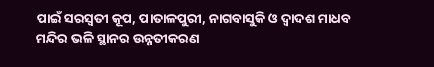ପାଇଁ ସରସ୍ୱତୀ କୂପ, ପାତାଳପୁରୀ, ନାଗବାସୁକି ଓ ଦ୍ୱାଦଶ ମାଧବ ମନ୍ଦିର ଭଳି ସ୍ଥାନର ଉନ୍ନତୀକରଣ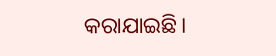କରାଯାଇଛି।